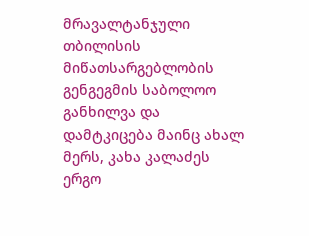მრავალტანჯული თბილისის მიწათსარგებლობის გენგეგმის საბოლოო განხილვა და დამტკიცება მაინც ახალ მერს, კახა კალაძეს ერგო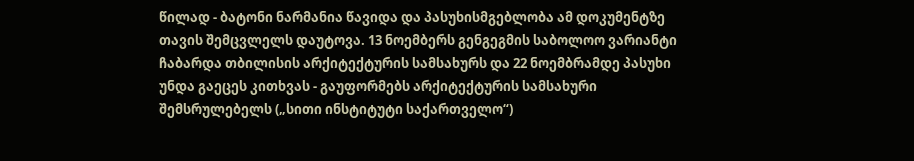წილად - ბატონი ნარმანია წავიდა და პასუხისმგებლობა ამ დოკუმენტზე თავის შემცვლელს დაუტოვა. 13 ნოემბერს გენგეგმის საბოლოო ვარიანტი ჩაბარდა თბილისის არქიტექტურის სამსახურს და 22 ნოემბრამდე პასუხი უნდა გაეცეს კითხვას - გაუფორმებს არქიტექტურის სამსახური შემსრულებელს („სითი ინსტიტუტი საქართველო“)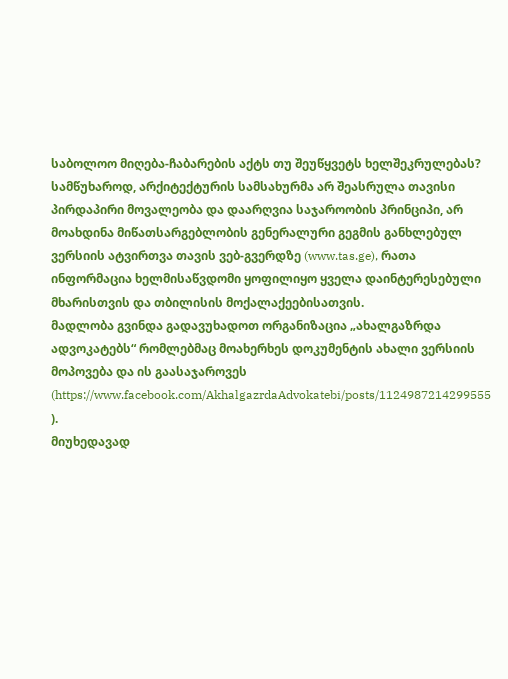საბოლოო მიღება-ჩაბარების აქტს თუ შეუწყვეტს ხელშეკრულებას?
სამწუხაროდ, არქიტექტურის სამსახურმა არ შეასრულა თავისი პირდაპირი მოვალეობა და დაარღვია საჯაროობის პრინციპი, არ მოახდინა მიწათსარგებლობის გენერალური გეგმის განხლებულ ვერსიის ატვირთვა თავის ვებ-გვერდზე (www.tas.ge), რათა ინფორმაცია ხელმისაწვდომი ყოფილიყო ყველა დაინტერესებული მხარისთვის და თბილისის მოქალაქეებისათვის.
მადლობა გვინდა გადავუხადოთ ორგანიზაცია „ახალგაზრდა ადვოკატებს“ რომლებმაც მოახერხეს დოკუმენტის ახალი ვერსიის მოპოვება და ის გაასაჯაროვეს (https://www.facebook.com/AkhalgazrdaAdvokatebi/posts/1124987214299555 ).
მიუხედავად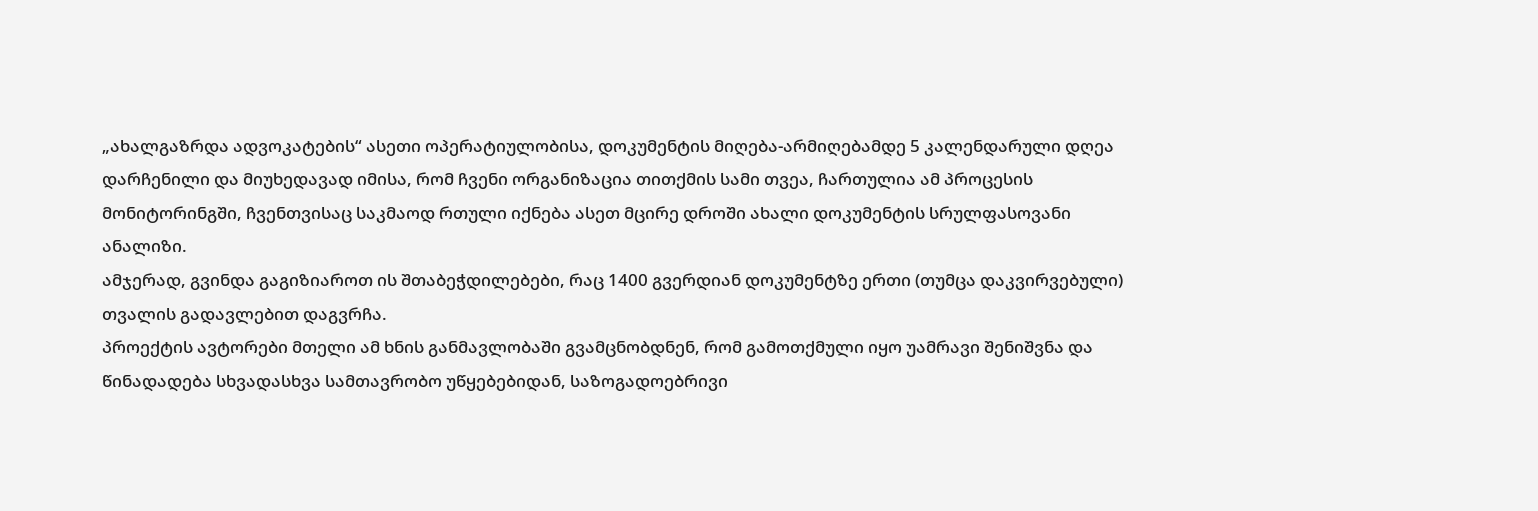„ახალგაზრდა ადვოკატების“ ასეთი ოპერატიულობისა, დოკუმენტის მიღება-არმიღებამდე 5 კალენდარული დღეა დარჩენილი და მიუხედავად იმისა, რომ ჩვენი ორგანიზაცია თითქმის სამი თვეა, ჩართულია ამ პროცესის მონიტორინგში, ჩვენთვისაც საკმაოდ რთული იქნება ასეთ მცირე დროში ახალი დოკუმენტის სრულფასოვანი ანალიზი.
ამჯერად, გვინდა გაგიზიაროთ ის შთაბეჭდილებები, რაც 1400 გვერდიან დოკუმენტზე ერთი (თუმცა დაკვირვებული) თვალის გადავლებით დაგვრჩა.
პროექტის ავტორები მთელი ამ ხნის განმავლობაში გვამცნობდნენ, რომ გამოთქმული იყო უამრავი შენიშვნა და წინადადება სხვადასხვა სამთავრობო უწყებებიდან, საზოგადოებრივი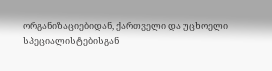ორგანიზაციებიდან, ქართველი და უცხოელი სპეციალისტებისგან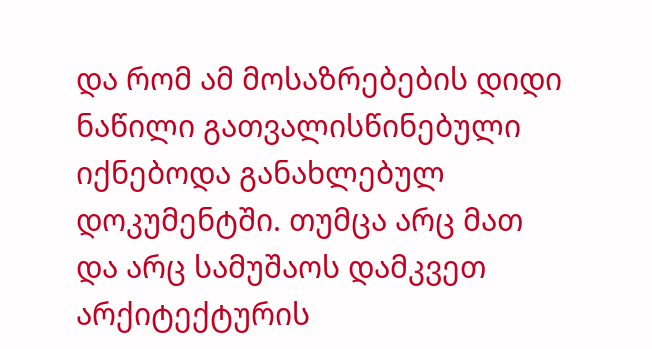და რომ ამ მოსაზრებების დიდი ნაწილი გათვალისწინებული იქნებოდა განახლებულ დოკუმენტში. თუმცა არც მათ და არც სამუშაოს დამკვეთ არქიტექტურის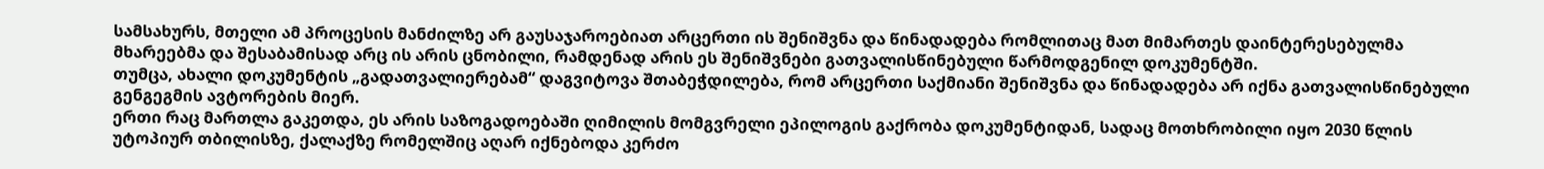სამსახურს, მთელი ამ პროცესის მანძილზე არ გაუსაჯაროებიათ არცერთი ის შენიშვნა და წინადადება რომლითაც მათ მიმართეს დაინტერესებულმა მხარეებმა და შესაბამისად არც ის არის ცნობილი, რამდენად არის ეს შენიშვნები გათვალისწინებული წარმოდგენილ დოკუმენტში.
თუმცა, ახალი დოკუმენტის „გადათვალიერებამ“ დაგვიტოვა შთაბეჭდილება, რომ არცერთი საქმიანი შენიშვნა და წინადადება არ იქნა გათვალისწინებული გენგეგმის ავტორების მიერ.
ერთი რაც მართლა გაკეთდა, ეს არის საზოგადოებაში ღიმილის მომგვრელი ეპილოგის გაქრობა დოკუმენტიდან, სადაც მოთხრობილი იყო 2030 წლის უტოპიურ თბილისზე, ქალაქზე რომელშიც აღარ იქნებოდა კერძო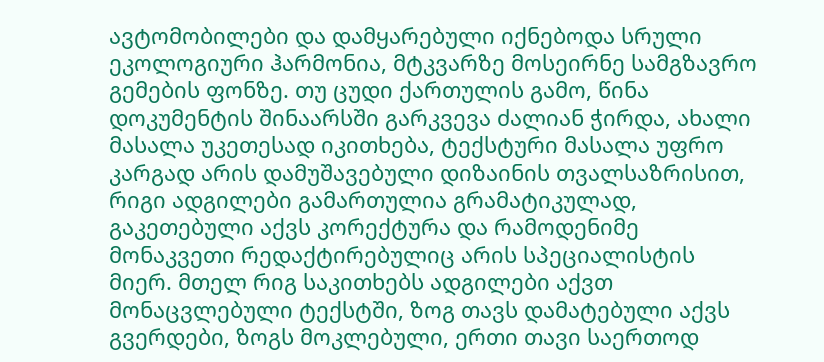ავტომობილები და დამყარებული იქნებოდა სრული ეკოლოგიური ჰარმონია, მტკვარზე მოსეირნე სამგზავრო გემების ფონზე. თუ ცუდი ქართულის გამო, წინა დოკუმენტის შინაარსში გარკვევა ძალიან ჭირდა, ახალი მასალა უკეთესად იკითხება, ტექსტური მასალა უფრო კარგად არის დამუშავებული დიზაინის თვალსაზრისით, რიგი ადგილები გამართულია გრამატიკულად, გაკეთებული აქვს კორექტურა და რამოდენიმე მონაკვეთი რედაქტირებულიც არის სპეციალისტის მიერ. მთელ რიგ საკითხებს ადგილები აქვთ მონაცვლებული ტექსტში, ზოგ თავს დამატებული აქვს გვერდები, ზოგს მოკლებული, ერთი თავი საერთოდ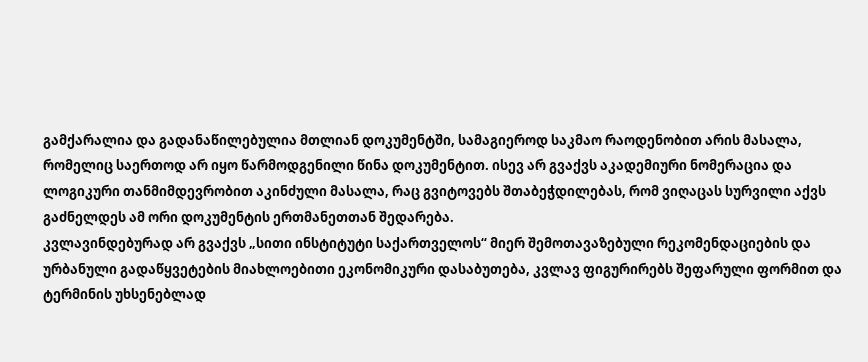გამქარალია და გადანაწილებულია მთლიან დოკუმენტში, სამაგიეროდ საკმაო რაოდენობით არის მასალა, რომელიც საერთოდ არ იყო წარმოდგენილი წინა დოკუმენტით. ისევ არ გვაქვს აკადემიური ნომერაცია და ლოგიკური თანმიმდევრობით აკინძული მასალა, რაც გვიტოვებს შთაბეჭდილებას, რომ ვიღაცას სურვილი აქვს გაძნელდეს ამ ორი დოკუმენტის ერთმანეთთან შედარება.
კვლავინდებურად არ გვაქვს „სითი ინსტიტუტი საქართველოს“ მიერ შემოთავაზებული რეკომენდაციების და ურბანული გადაწყვეტების მიახლოებითი ეკონომიკური დასაბუთება, კვლავ ფიგურირებს შეფარული ფორმით და ტერმინის უხსენებლად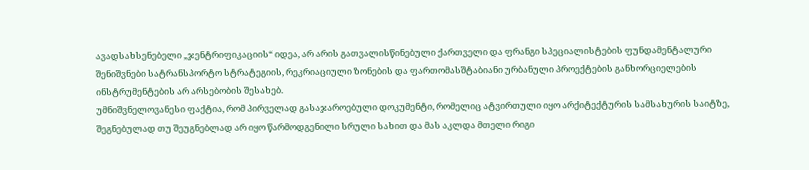ავადსახსენებელი „ჯენტრიფიკაციის“ იდეა, არ არის გათვალისწინებული ქართველი და ფრანგი სპეციალისტების ფუნდამენტალური შენიშვნები სატრანსპორტო სტრატეგიის, რეკრიაციული ზონების და ფართომასშტაბიანი ურბანული პროექტების განხორციელების ინსტრუმენტების არ არსებობის შესახებ.
უმნიშვნელოვანესი ფაქტია, რომ პირველად გასაჯაროებული დოკუმენტი, რომელიც ატვირთული იყო არქიტექტურის სამსახურის საიტზე, შეგნებულად თუ შეუგნებლად არ იყო წარმოდგენილი სრული სახით და მას აკლდა მთელი რიგი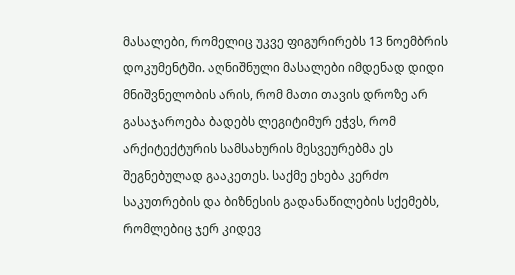მასალები, რომელიც უკვე ფიგურირებს 13 ნოემბრის დოკუმენტში. აღნიშნული მასალები იმდენად დიდი მნიშვნელობის არის, რომ მათი თავის დროზე არ გასაჯაროება ბადებს ლეგიტიმურ ეჭვს, რომ არქიტექტურის სამსახურის მესვეურებმა ეს შეგნებულად გააკეთეს. საქმე ეხება კერძო საკუთრების და ბიზნესის გადანაწილების სქემებს, რომლებიც ჯერ კიდევ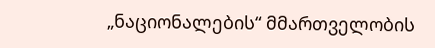„ნაციონალების“ მმართველობის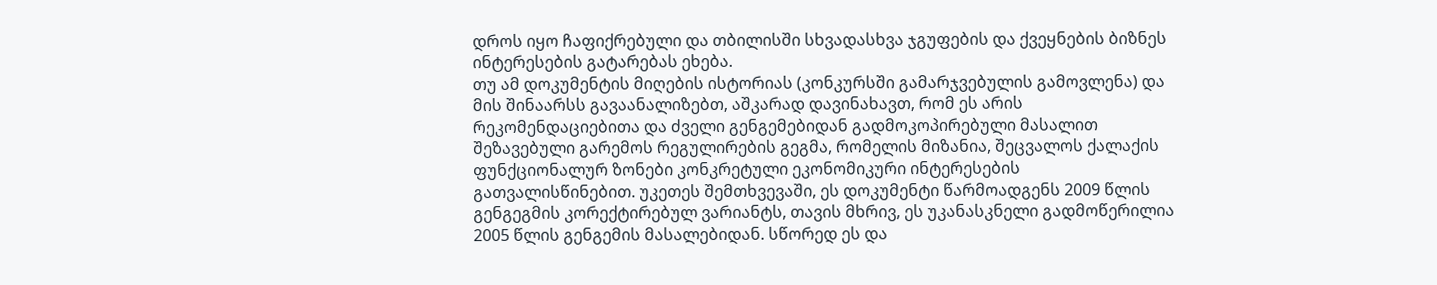დროს იყო ჩაფიქრებული და თბილისში სხვადასხვა ჯგუფების და ქვეყნების ბიზნეს ინტერესების გატარებას ეხება.
თუ ამ დოკუმენტის მიღების ისტორიას (კონკურსში გამარჯვებულის გამოვლენა) და მის შინაარსს გავაანალიზებთ, აშკარად დავინახავთ, რომ ეს არის რეკომენდაციებითა და ძველი გენგემებიდან გადმოკოპირებული მასალით შეზავებული გარემოს რეგულირების გეგმა, რომელის მიზანია, შეცვალოს ქალაქის ფუნქციონალურ ზონები კონკრეტული ეკონომიკური ინტერესების გათვალისწინებით. უკეთეს შემთხვევაში, ეს დოკუმენტი წარმოადგენს 2009 წლის გენგეგმის კორექტირებულ ვარიანტს, თავის მხრივ, ეს უკანასკნელი გადმოწერილია 2005 წლის გენგემის მასალებიდან. სწორედ ეს და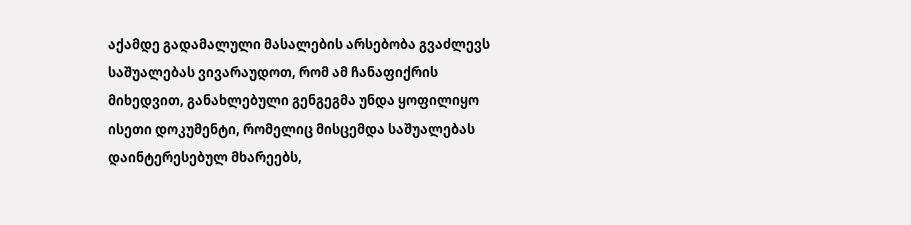აქამდე გადამალული მასალების არსებობა გვაძლევს საშუალებას ვივარაუდოთ, რომ ამ ჩანაფიქრის მიხედვით, განახლებული გენგეგმა უნდა ყოფილიყო ისეთი დოკუმენტი, რომელიც მისცემდა საშუალებას დაინტერესებულ მხარეებს,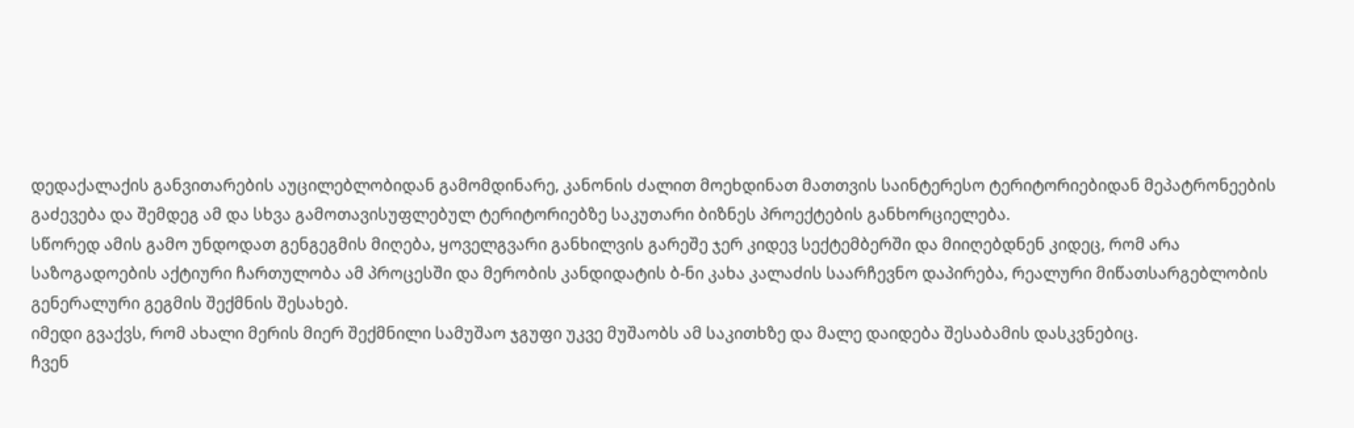დედაქალაქის განვითარების აუცილებლობიდან გამომდინარე, კანონის ძალით მოეხდინათ მათთვის საინტერესო ტერიტორიებიდან მეპატრონეების გაძევება და შემდეგ ამ და სხვა გამოთავისუფლებულ ტერიტორიებზე საკუთარი ბიზნეს პროექტების განხორციელება.
სწორედ ამის გამო უნდოდათ გენგეგმის მიღება, ყოველგვარი განხილვის გარეშე ჯერ კიდევ სექტემბერში და მიიღებდნენ კიდეც, რომ არა საზოგადოების აქტიური ჩართულობა ამ პროცესში და მერობის კანდიდატის ბ-ნი კახა კალაძის საარჩევნო დაპირება, რეალური მიწათსარგებლობის გენერალური გეგმის შექმნის შესახებ.
იმედი გვაქვს, რომ ახალი მერის მიერ შექმნილი სამუშაო ჯგუფი უკვე მუშაობს ამ საკითხზე და მალე დაიდება შესაბამის დასკვნებიც.
ჩვენ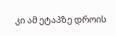კი ამ ეტაპზე დროის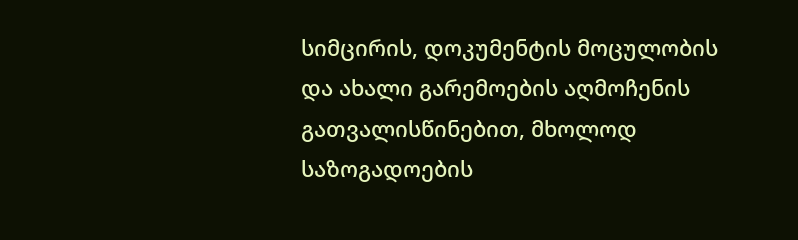სიმცირის, დოკუმენტის მოცულობის და ახალი გარემოების აღმოჩენის გათვალისწინებით, მხოლოდ საზოგადოების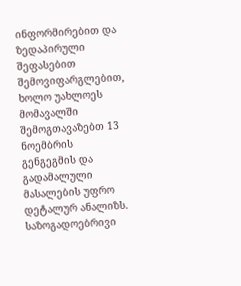ინფორმირებით და ზედაპირული შეფასებით შემოვიფარგლებით, ხოლო უახლოეს მომავალში შემოგთავაზებთ 13 ნოემბრის გენგეგმის და გადამალული მასალების უფრო დეტალურ ანალიზს.
საზოგადოებრივი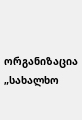ორგანიზაცია „სახალხო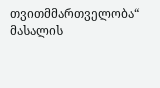თვითმმართველობა“
მასალის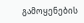გამოყენების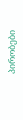პირობები